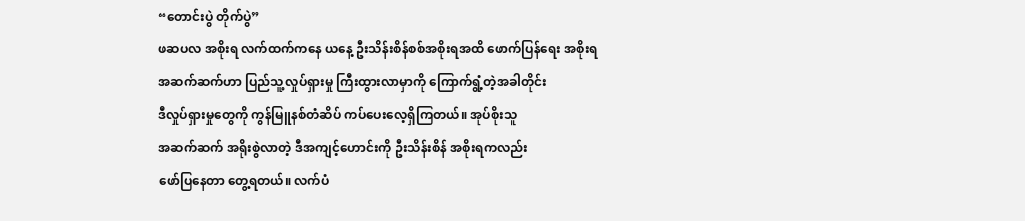“တောင်းပွဲ တိုက်ပွဲ”
ဖဆပလ အစိုးရ လက်ထက်ကနေ ယနေ့ ဦးသိန်းစိန်စစ်အစိုးရအထိ ဖောက်ပြန်ရေး အစိုးရ
အဆက်ဆက်ဟာ ပြည်သူ့လှုပ်ရှားမှု ကြီးထွားလာမှာကို ကြောက်ရွံ့တဲ့အခါတိုင်း
ဒီလှုပ်ရှားမှုတွေကို ကွန်မြူနစ်တံဆိပ် ကပ်ပေးလေ့ရှိကြတယ်။ အုပ်စိုးသူ
အဆက်ဆက် အရိုးစွဲလာတဲ့ ဒီအကျင့်ဟောင်းကို ဦးသိန်းစိန် အစိုးရကလည်း
ဖော်ပြနေတာ တွေ့ရတယ်။ လက်ပံ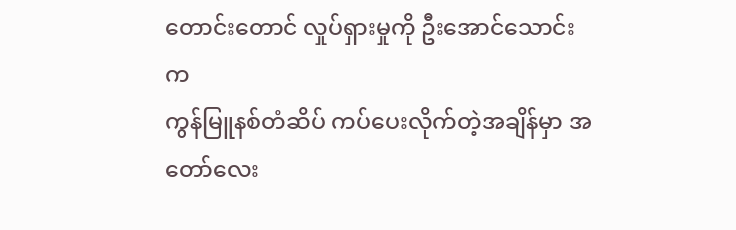တောင်းတောင် လှုပ်ရှားမှုကို ဦးအောင်သောင်းက
ကွန်မြူနစ်တံဆိပ် ကပ်ပေးလိုက်တဲ့အချိန်မှာ အတော်လေး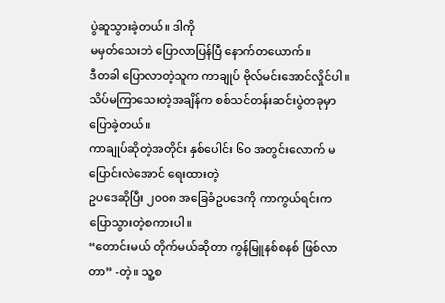ပွဲဆူသွားခဲ့တယ်။ ဒါကို
မမှတ်သေးဘဲ ပြောလာပြန်ပြီ နောက်တယောက်။
ဒီတခါ ပြောလာတဲ့သူက ကာချုပ် ဗိုလ်မင်းအောင်လှိုင်ပါ။
သိပ်မကြာသေးတဲ့အချိန်က စစ်သင်တန်းဆင်းပွဲတခုမှာ ပြောခဲ့တယ်။
ကာချုပ်ဆိုတဲ့အတိုင်း နှစ်ပေါင်း ၆၀ အတွင်းလောက် မပြောင်းလဲအောင် ရေးထားတဲ့
ဥပဒေဆိုပြီး ၂၀၀၈ အခြေခံဥပဒေကို ကာကွယ်ရင်းက ပြောသွားတဲ့စကားပါ။
“တောင်းမယ် တိုက်မယ်ဆိုတာ ကွန်မြူနစ်စနစ် ဖြစ်လာတာ” -တဲ့။ သူ့စ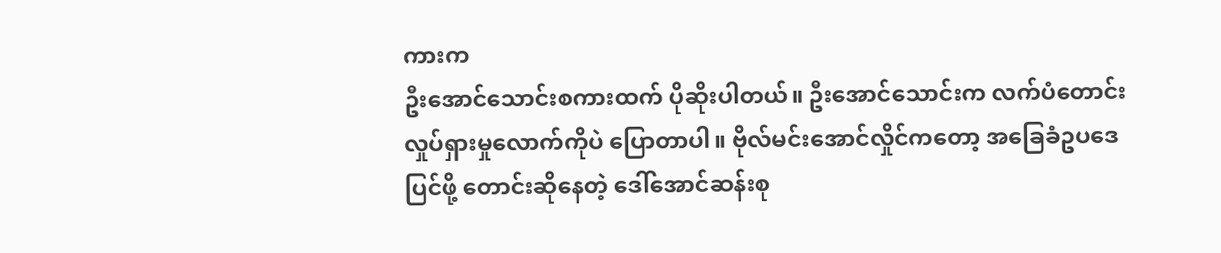ကားက
ဦးအောင်သောင်းစကားထက် ပိုဆိုးပါတယ်။ ဦးအောင်သောင်းက လက်ပံတောင်း
လှုပ်ရှားမှုလောက်ကိုပဲ ပြောတာပါ။ ဗိုလ်မင်းအောင်လှိုင်ကတော့ အခြေခံဥပဒေ
ပြင်ဖို့ တောင်းဆိုနေတဲ့ ဒေါ်အောင်ဆန်းစု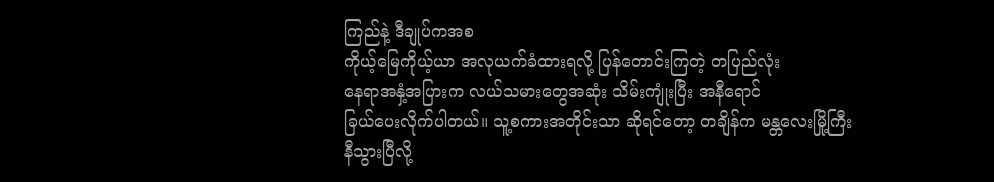ကြည်နဲ့ ဒီချုပ်ကအစ
ကိုယ့်မြေကိုယ့်ယာ အလုယက်ခံထားရလို့ ပြန်တောင်းကြတဲ့ တပြည်လုံး
နေရာအနှံ့အပြားက လယ်သမားတွေအဆုံး သိမ်းကျုံးပြီး အနီရောင်
ခြယ်ပေးလိုက်ပါတယ်။ သူ့စကားအတိုင်းသာ ဆိုရင်တော့ တချိန်က မန္တလေးမြို့ကြီး
နီသွားပြီလို့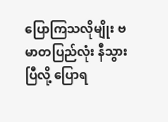ပြောကြသလိုမျိုး ဗမာတပြည်လုံး နီသွားပြီလို့ ပြောရ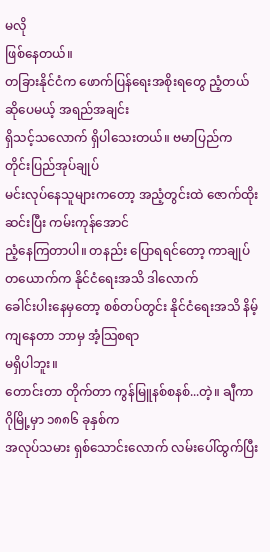မလို
ဖြစ်နေတယ်။
တခြားနိုင်ငံက ဖောက်ပြန်ရေးအစိုးရတွေ ညံ့တယ်ဆိုပေမယ့် အရည်အချင်း
ရှိသင့်သလောက် ရှိပါသေးတယ်။ ဗမာပြည်က တိုင်းပြည်အုပ်ချုပ်
မင်းလုပ်နေသူများကတော့ အညံ့တွင်းထဲ ဇောက်ထိုးဆင်းပြီး ကမ်းကုန်အောင်
ညံ့နေကြတာပါ။ တနည်း ပြောရရင်တော့ ကာချုပ်တယောက်က နိုင်ငံရေးအသိ ဒါလောက်
ခေါင်းပါးနေမှတော့ စစ်တပ်တွင်း နိုင်ငံရေးအသိ နိမ့်ကျနေတာ ဘာမှ အံ့သြစရာ
မရှိပါဘူး။
တောင်းတာ တိုက်တာ ကွန်မြူနစ်စနစ်...တဲ့။ ချီကာဂိုမြို့မှာ ၁၈၈၆ ခုနှစ်က
အလုပ်သမား ရှစ်သောင်းလောက် လမ်းပေါ်ထွက်ပြီး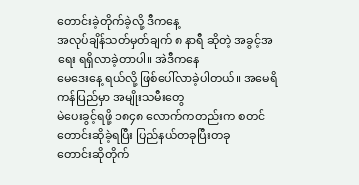တောင်းခဲ့တိုက်ခဲ့လို့ ဒီကနေ့
အလုပ်ချိန်သတ်မှတ်ချက် ၈ နာရီ ဆိုတဲ့ အခွင့်အရေး ရရှိလာခဲ့တာပါ။ အဲဒီကနေ
မေဒေးနေ့ ရယ်လို့ ဖြစ်ပေါ်လာခဲ့ပါတယ်။ အမေရိကန်ပြည်မှာ အမျိုးသမီးတွေ
မဲပေးခွင့်ရဖို့ ၁၈၄၈ လောက်ကတည်းက စတင်တောင်းဆိုခဲ့ရပြီး ပြည်နယ်တခုပြီးတခု
တောင်းဆိုတိုက်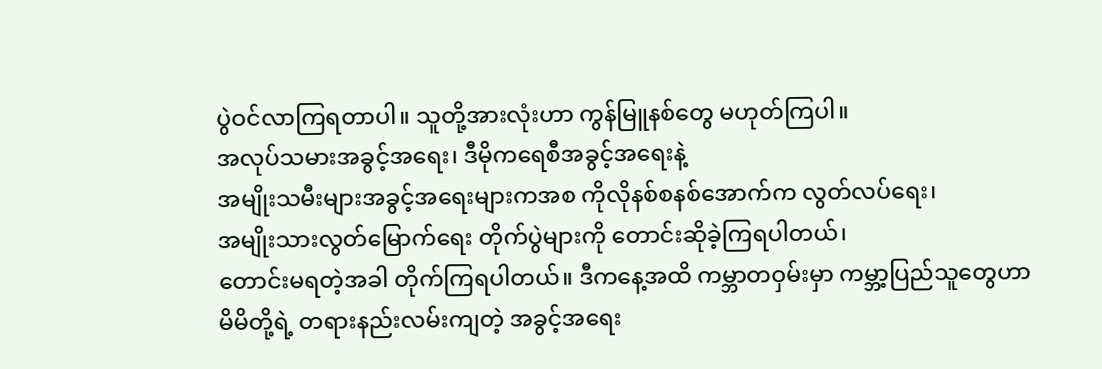ပွဲဝင်လာကြရတာပါ။ သူတို့အားလုံးဟာ ကွန်မြူနစ်တွေ မဟုတ်ကြပါ။
အလုပ်သမားအခွင့်အရေး၊ ဒီမိုကရေစီအခွင့်အရေးနဲ့
အမျိုးသမီးများအခွင့်အရေးများကအစ ကိုလိုနစ်စနစ်အောက်က လွတ်လပ်ရေး၊
အမျိုးသားလွတ်မြောက်ရေး တိုက်ပွဲများကို တောင်းဆိုခဲ့ကြရပါတယ်၊
တောင်းမရတဲ့အခါ တိုက်ကြရပါတယ်။ ဒီကနေ့အထိ ကမ္ဘာတဝှမ်းမှာ ကမ္ဘာ့ပြည်သူတွေဟာ
မိမိတို့ရဲ့ တရားနည်းလမ်းကျတဲ့ အခွင့်အရေး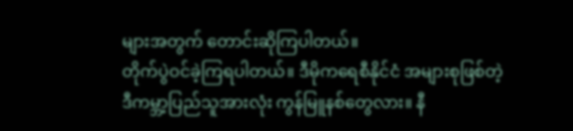များအတွက် တောင်းဆိုကြပါတယ်။
တိုက်ပွဲဝင်ခဲ့ကြရပါတယ်။ ဒီမိုကရေစီနိုင်ငံ အများစုဖြစ်တဲ့
ဒီကမ္ဘာ့ပြည်သူအားလုံး ကွန်မြူနစ်တွေလား။ နီ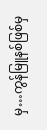မှ…ကွန်မြူနစ်ဖြစ်မှ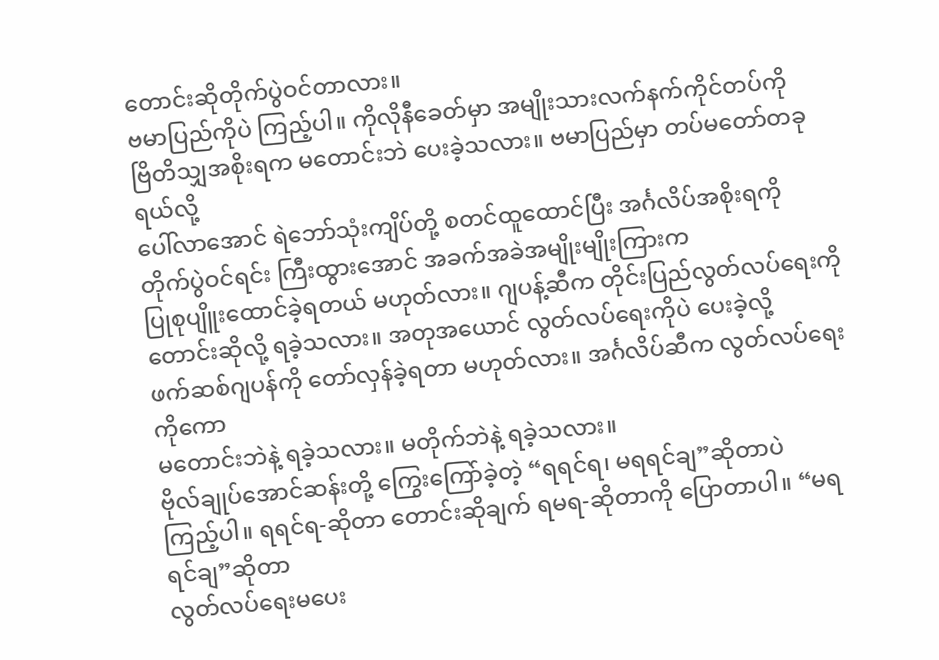တောင်းဆိုတိုက်ပွဲဝင်တာလား။
ဗမာပြည်ကိုပဲ ကြည့်ပါ။ ကိုလိုနီခေတ်မှာ အမျိုးသားလက်နက်ကိုင်တပ်ကို
ဗြိတိသျှအစိုးရက မတောင်းဘဲ ပေးခဲ့သလား။ ဗမာပြည်မှာ တပ်မတော်တခုရယ်လို့
ပေါ်လာအောင် ရဲဘော်သုံးကျိပ်တို့ စတင်ထူထောင်ပြီး အင်္ဂလိပ်အစိုးရကို
တိုက်ပွဲဝင်ရင်း ကြီးထွားအောင် အခက်အခဲအမျိုးမျိုးကြားက
ပြုစုပျိူးထောင်ခဲ့ရတယ် မဟုတ်လား။ ဂျပန့်ဆီက တိုင်းပြည်လွတ်လပ်ရေးကို
တောင်းဆိုလို့ ရခဲ့သလား။ အတုအယောင် လွတ်လပ်ရေးကိုပဲ ပေးခဲ့လို့
ဖက်ဆစ်ဂျပန်ကို တော်လှန်ခဲ့ရတာ မဟုတ်လား။ အင်္ဂလိပ်ဆီက လွတ်လပ်ရေးကိုကော
မတောင်းဘဲနဲ့ ရခဲ့သလား။ မတိုက်ဘဲနဲ့ ရခဲ့သလား။
ဗိုလ်ချုပ်အောင်ဆန်းတို့ ကြွေးကြော်ခဲ့တဲ့ “ရရင်ရ၊ မရရင်ချ”ဆိုတာပဲ
ကြည့်ပါ။ ရရင်ရ-ဆိုတာ တောင်းဆိုချက် ရမရ-ဆိုတာကို ပြောတာပါ။ “မရရင်ချ”ဆိုတာ
လွတ်လပ်ရေးမပေး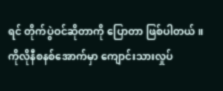ရင် တိုက်ပွဲဝင်ဆိုတာကို ပြောတာ ဖြစ်ပါတယ်။
ကိုလိုနီစနစ်အောက်မှာ ကျောင်းသားလှုပ်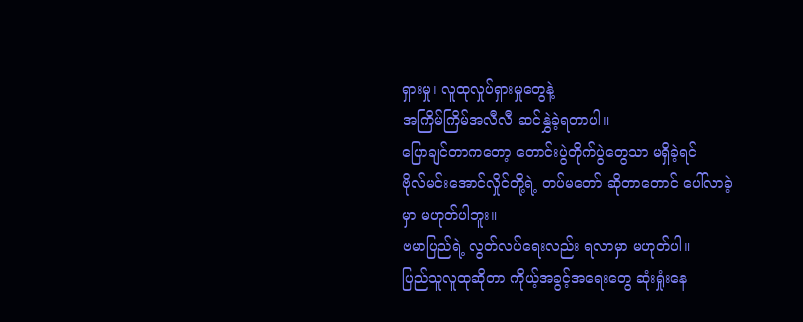ရှားမှု၊ လူထုလှုပ်ရှားမှုတွေနဲ့
အကြိမ်ကြိမ်အလီလီ ဆင်နွှဲခဲ့ရတာပါ။
ပြောချင်တာကတော့ တောင်းပွဲတိုက်ပွဲတွေသာ မရှိခဲ့ရင်
ဗိုလ်မင်းအောင်လှိုင်တို့ရဲ့ တပ်မတော် ဆိုတာတောင် ပေါ်လာခဲ့မှာ မဟုတ်ပါဘူး။
ဗမာပြည်ရဲ့ လွတ်လပ်ရေးလည်း ရလာမှာ မဟုတ်ပါ။
ပြည်သူလူထုဆိုတာ ကိုယ့်အခွင့်အရေးတွေ ဆုံးရှုံးနေ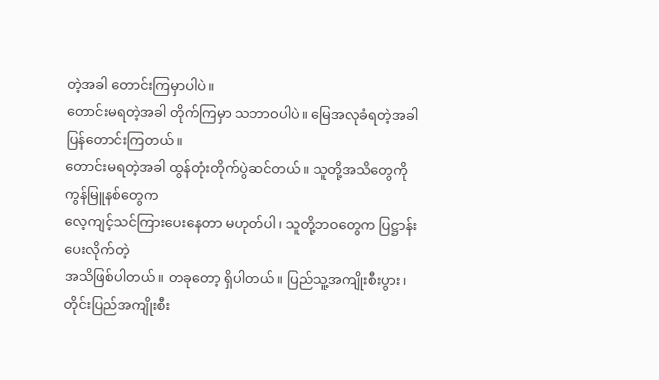တဲ့အခါ တောင်းကြမှာပါပဲ။
တောင်းမရတဲ့အခါ တိုက်ကြမှာ သဘာဝပါပဲ။ မြေအလုခံရတဲ့အခါ ပြန်တောင်းကြတယ်။
တောင်းမရတဲ့အခါ ထွန်တုံးတိုက်ပွဲဆင်တယ်။ သူတို့အသိတွေကို ကွန်မြူနစ်တွေက
လေ့ကျင့်သင်ကြားပေးနေတာ မဟုတ်ပါ၊ သူတို့ဘဝတွေက ပြဋ္ဌာန်းပေးလိုက်တဲ့
အသိဖြစ်ပါတယ်။ တခုတော့ ရှိပါတယ်။ ပြည်သူ့အကျိုးစီးပွား၊
တိုင်းပြည်အကျိုးစီး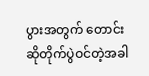ပွားအတွက် တောင်းဆိုတိုက်ပွဲဝင်တဲ့အခါ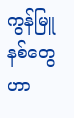ကွန်မြူနစ်တွေဟာ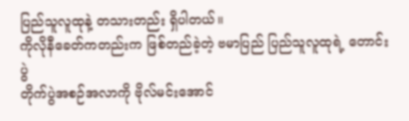ပြည်သူလူထုနဲ့ တသားတည်း ရှိပါတယ်။
ကိုလိုနီခေတ်ကတည်းက ဖြစ်တည်ခဲ့တဲ့ ဗမာပြည် ပြည်သူလူထုရဲ့ တောင်းပွဲ
တိုက်ပွဲအစဉ်အလာကို ဗိုလ်မင်းအောင်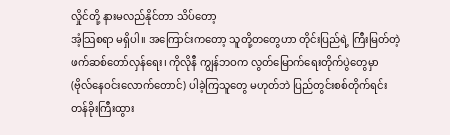လှိုင်တို့ နားမလည်နိုင်တာ သိပ်တော့
အံ့သြစရာ မရှိပါ။ အကြောင်းကတော့ သူတို့တတွေဟာ တိုင်းပြည်ရဲ့ ကြီးမြတ်တဲ့
ဖက်ဆစ်တော်လှန်ရေး၊ ကိုလိုနီ ကျွန်ဘဝက လွတ်မြောက်ရေးတိုက်ပွဲတွေမှာ
(ဗိုလ်နေဝင်းလောက်တောင်) ပါခဲ့ကြသူတွေ မဟုတ်ဘဲ ပြည်တွင်းစစ်တိုက်ရင်း
တန်ခိုးကြီးထွား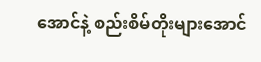အောင်နဲ့ စည်းစိမ်တိုးများအောင်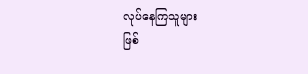လုပ်နေကြသူများ
ဖြစ်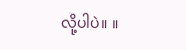လို့ပါပဲ။ ။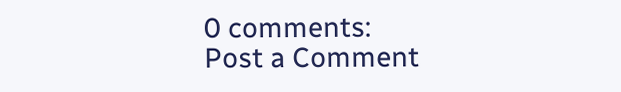0 comments:
Post a Comment